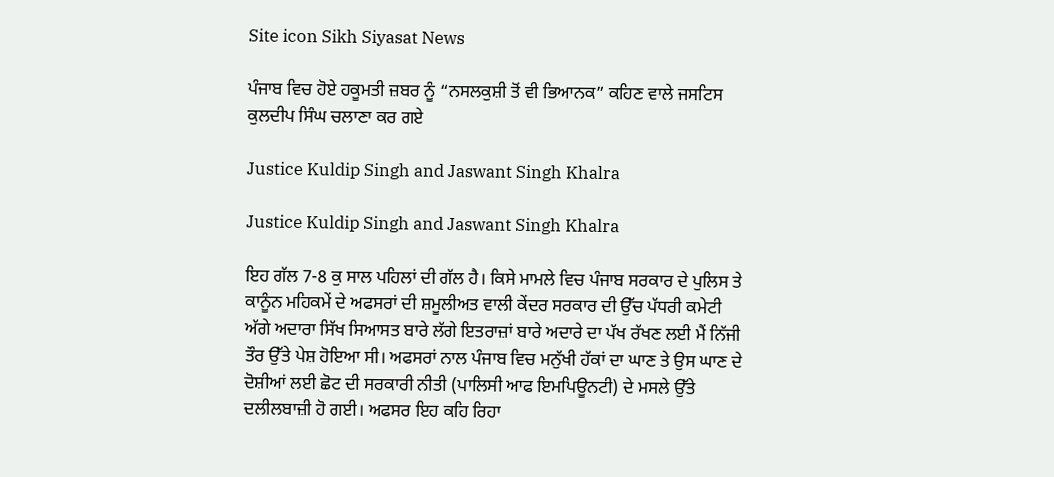Site icon Sikh Siyasat News

ਪੰਜਾਬ ਵਿਚ ਹੋਏ ਹਕੂਮਤੀ ਜ਼ਬਰ ਨੂੰ “ਨਸਲਕੁਸ਼ੀ ਤੋਂ ਵੀ ਭਿਆਨਕ” ਕਹਿਣ ਵਾਲੇ ਜਸਟਿਸ ਕੁਲਦੀਪ ਸਿੰਘ ਚਲਾਣਾ ਕਰ ਗਏ

Justice Kuldip Singh and Jaswant Singh Khalra

Justice Kuldip Singh and Jaswant Singh Khalra

ਇਹ ਗੱਲ 7-8 ਕੁ ਸਾਲ ਪਹਿਲਾਂ ਦੀ ਗੱਲ ਹੈ। ਕਿਸੇ ਮਾਮਲੇ ਵਿਚ ਪੰਜਾਬ ਸਰਕਾਰ ਦੇ ਪੁਲਿਸ ਤੇ ਕਾਨੂੰਨ ਮਹਿਕਮੇਂ ਦੇ ਅਫਸਰਾਂ ਦੀ ਸ਼ਮੂਲੀਅਤ ਵਾਲੀ ਕੇਂਦਰ ਸਰਕਾਰ ਦੀ ਉੱਚ ਪੱਧਰੀ ਕਮੇਟੀ ਅੱਗੇ ਅਦਾਰਾ ਸਿੱਖ ਸਿਆਸਤ ਬਾਰੇ ਲੱਗੇ ਇਤਰਾਜ਼ਾਂ ਬਾਰੇ ਅਦਾਰੇ ਦਾ ਪੱਖ ਰੱਖਣ ਲਈ ਮੈਂ ਨਿੱਜੀ ਤੌਰ ਉੱਤੇ ਪੇਸ਼ ਹੋਇਆ ਸੀ। ਅਫਸਰਾਂ ਨਾਲ ਪੰਜਾਬ ਵਿਚ ਮਨੁੱਖੀ ਹੱਕਾਂ ਦਾ ਘਾਣ ਤੇ ਉਸ ਘਾਣ ਦੇ ਦੋਸ਼ੀਆਂ ਲਈ ਛੋਟ ਦੀ ਸਰਕਾਰੀ ਨੀਤੀ (ਪਾਲਿਸੀ ਆਫ ਇਮਪਿਊਨਟੀ) ਦੇ ਮਸਲੇ ਉੱਤੇ ਦਲੀਲਬਾਜ਼ੀ ਹੋ ਗਈ। ਅਫਸਰ ਇਹ ਕਹਿ ਰਿਹਾ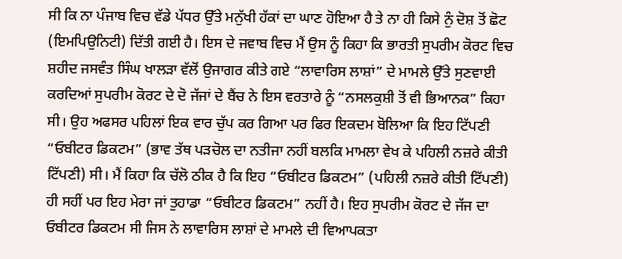ਸੀ ਕਿ ਨਾ ਪੰਜਾਬ ਵਿਚ ਵੱਡੇ ਪੱਧਰ ਉੱਤੇ ਮਨੁੱਖੀ ਹੱਕਾਂ ਦਾ ਘਾਣ ਹੋਇਆ ਹੈ ਤੇ ਨਾ ਹੀ ਕਿਸੇ ਨੁੰ ਦੋਸ਼ ਤੋਂ ਛੋਟ (ਇਮਪਿਉਨਿਟੀ) ਦਿੱਤੀ ਗਈ ਹੈ। ਇਸ ਦੇ ਜਵਾਬ ਵਿਚ ਮੈਂ ਉਸ ਨੂੰ ਕਿਹਾ ਕਿ ਭਾਰਤੀ ਸੁਪਰੀਮ ਕੋਰਟ ਵਿਚ ਸ਼ਹੀਦ ਜਸਵੰਤ ਸਿੰਘ ਖਾਲੜਾ ਵੱਲੋਂ ਉਜਾਗਰ ਕੀਤੇ ਗਏ “ਲਾਵਾਰਿਸ ਲਾਸ਼ਾਂ” ਦੇ ਮਾਮਲੇ ਉੱਤੇ ਸੁਣਵਾਈ ਕਰਦਿਆਂ ਸੁਪਰੀਮ ਕੋਰਟ ਦੇ ਦੋ ਜੱਜਾਂ ਦੇ ਬੈਂਚ ਨੇ ਇਸ ਵਰਤਾਰੇ ਨੂੰ “ਨਸਲਕੁਸ਼ੀ ਤੋਂ ਵੀ ਭਿਆਨਕ” ਕਿਹਾ ਸੀ। ਉਹ ਅਫਸਰ ਪਹਿਲਾਂ ਇਕ ਵਾਰ ਚੁੱਪ ਕਰ ਗਿਆ ਪਰ ਫਿਰ ਇਕਦਮ ਬੋਲਿਆ ਕਿ ਇਹ ਟਿੱਪਣੀ “ਓਬੀਟਰ ਡਿਕਟਮ” (ਭਾਵ ਤੱਥ ਪੜਚੋਲ ਦਾ ਨਤੀਜਾ ਨਹੀਂ ਬਲਕਿ ਮਾਮਲਾ ਵੇਖ ਕੇ ਪਹਿਲੀ ਨਜ਼ਰੇ ਕੀਤੀ ਟਿੱਪਣੀ) ਸੀ। ਮੈਂ ਕਿਹਾ ਕਿ ਚੱਲੋ ਠੀਕ ਹੈ ਕਿ ਇਹ “ਓਬੀਟਰ ਡਿਕਟਮ” (ਪਹਿਲੀ ਨਜ਼ਰੇ ਕੀਤੀ ਟਿੱਪਣੀ) ਹੀ ਸਹੀਂ ਪਰ ਇਹ ਮੇਰਾ ਜਾਂ ਤੁਹਾਡਾ “ਓਬੀਟਰ ਡਿਕਟਮ” ਨਹੀਂ ਹੈ। ਇਹ ਸੁਪਰੀਮ ਕੋਰਟ ਦੇ ਜੱਜ ਦਾ ਓਬੀਟਰ ਡਿਕਟਮ ਸੀ ਜਿਸ ਨੇ ਲਾਵਾਰਿਸ ਲਾਸ਼ਾਂ ਦੇ ਮਾਮਲੇ ਦੀ ਵਿਆਪਕਤਾ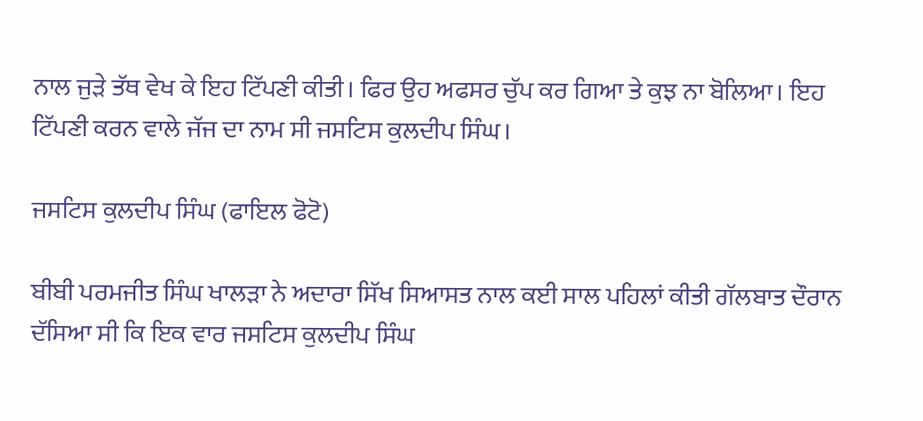ਨਾਲ ਜੁੜੇ ਤੱਥ ਵੇਖ ਕੇ ਇਹ ਟਿੱਪਣੀ ਕੀਤੀ। ਫਿਰ ਉਹ ਅਫਸਰ ਚੁੱਪ ਕਰ ਗਿਆ ਤੇ ਕੁਝ ਨਾ ਬੋਲਿਆ। ਇਹ ਟਿੱਪਣੀ ਕਰਨ ਵਾਲੇ ਜੱਜ ਦਾ ਨਾਮ ਸੀ ਜਸਟਿਸ ਕੁਲਦੀਪ ਸਿੰਘ।

ਜਸਟਿਸ ਕੁਲਦੀਪ ਸਿੰਘ (ਫਾਇਲ ਫੋਟੋ)

ਬੀਬੀ ਪਰਮਜੀਤ ਸਿੰਘ ਖਾਲੜਾ ਨੇ ਅਦਾਰਾ ਸਿੱਖ ਸਿਆਸਤ ਨਾਲ ਕਈ ਸਾਲ ਪਹਿਲਾਂ ਕੀਤੀ ਗੱਲਬਾਤ ਦੌਰਾਨ ਦੱਸਿਆ ਸੀ ਕਿ ਇਕ ਵਾਰ ਜਸਟਿਸ ਕੁਲਦੀਪ ਸਿੰਘ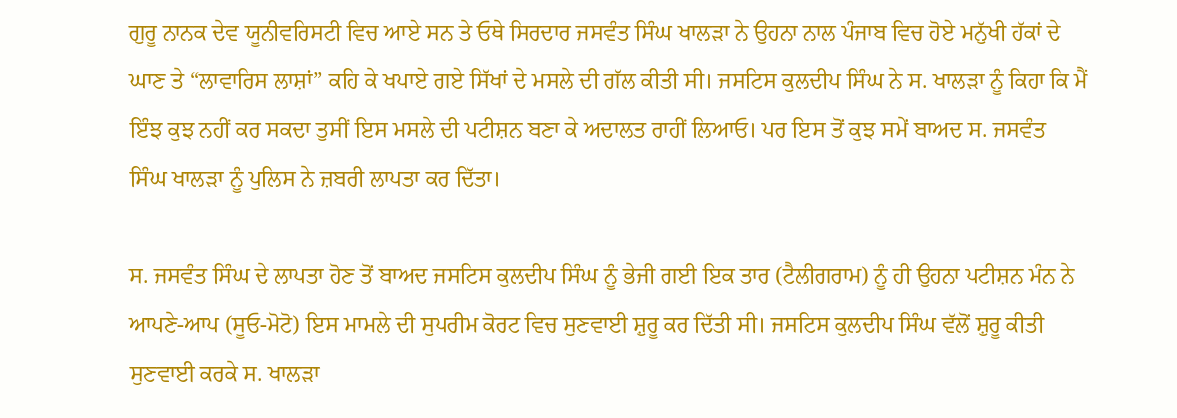ਗੁਰੂ ਨਾਨਕ ਦੇਵ ਯੂਨੀਵਰਿਸਟੀ ਵਿਚ ਆਏ ਸਨ ਤੇ ਓਥੇ ਸਿਰਦਾਰ ਜਸਵੰਤ ਸਿੰਘ ਖਾਲੜਾ ਨੇ ਉਹਨਾ ਨਾਲ ਪੰਜਾਬ ਵਿਚ ਹੋਏ ਮਨੁੱਖੀ ਹੱਕਾਂ ਦੇ ਘਾਣ ਤੇ “ਲਾਵਾਰਿਸ ਲਾਸ਼ਾਂ” ਕਹਿ ਕੇ ਖਪਾਏ ਗਏ ਸਿੱਖਾਂ ਦੇ ਮਸਲੇ ਦੀ ਗੱਲ ਕੀਤੀ ਸੀ। ਜਸਟਿਸ ਕੁਲਦੀਪ ਸਿੰਘ ਨੇ ਸ. ਖਾਲੜਾ ਨੂੰ ਕਿਹਾ ਕਿ ਮੈਂ ਇੰਝ ਕੁਝ ਨਹੀਂ ਕਰ ਸਕਦਾ ਤੁਸੀਂ ਇਸ ਮਸਲੇ ਦੀ ਪਟੀਸ਼ਨ ਬਣਾ ਕੇ ਅਦਾਲਤ ਰਾਹੀਂ ਲਿਆਓ। ਪਰ ਇਸ ਤੋਂ ਕੁਝ ਸਮੇਂ ਬਾਅਦ ਸ. ਜਸਵੰਤ ਸਿੰਘ ਖਾਲੜਾ ਨੂੰ ਪੁਲਿਸ ਨੇ ਜ਼ਬਰੀ ਲਾਪਤਾ ਕਰ ਦਿੱਤਾ।

ਸ. ਜਸਵੰਤ ਸਿੰਘ ਦੇ ਲਾਪਤਾ ਹੋਣ ਤੋਂ ਬਾਅਦ ਜਸਟਿਸ ਕੁਲਦੀਪ ਸਿੰਘ ਨੂੰ ਭੇਜੀ ਗਈ ਇਕ ਤਾਰ (ਟੈਲੀਗਰਾਮ) ਨੂੰ ਹੀ ਉਹਨਾ ਪਟੀਸ਼ਨ ਮੰਨ ਨੇ ਆਪਣੇ-ਆਪ (ਸੂਓ-ਮੋਟੋ) ਇਸ ਮਾਮਲੇ ਦੀ ਸੁਪਰੀਮ ਕੋਰਟ ਵਿਚ ਸੁਣਵਾਈ ਸ਼ੁਰੂ ਕਰ ਦਿੱਤੀ ਸੀ। ਜਸਟਿਸ ਕੁਲਦੀਪ ਸਿੰਘ ਵੱਲੋਂ ਸ਼ੁਰੂ ਕੀਤੀ ਸੁਣਵਾਈ ਕਰਕੇ ਸ. ਖਾਲੜਾ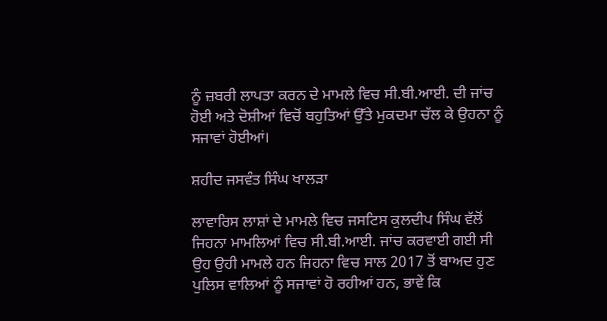ਨੂੰ ਜ਼ਬਰੀ ਲਾਪਤਾ ਕਰਨ ਦੇ ਮਾਮਲੇ ਵਿਚ ਸੀ.ਬੀ.ਆਈ. ਦੀ ਜਾਂਚ ਹੋਈ ਅਤੇ ਦੋਸ਼ੀਆਂ ਵਿਚੋਂ ਬਹੁਤਿਆਂ ਉੱਤੇ ਮੁਕਦਮਾ ਚੱਲ ਕੇ ਉਹਨਾ ਨੂੰ ਸਜਾਵਾਂ ਹੋਈਆਂ।

ਸ਼ਹੀਦ ਜਸਵੰਤ ਸਿੰਘ ਖਾਲੜਾ

ਲਾਵਾਰਿਸ ਲਾਸ਼ਾਂ ਦੇ ਮਾਮਲੇ ਵਿਚ ਜਸਟਿਸ ਕੁਲਦੀਪ ਸਿੰਘ ਵੱਲੋਂ ਜਿਹਨਾ ਮਾਮਲਿਆਂ ਵਿਚ ਸੀ.ਬੀ.ਆਈ. ਜਾਂਚ ਕਰਵਾਈ ਗਈ ਸੀ ਉਹ ਉਹੀ ਮਾਮਲੇ ਹਨ ਜਿਹਨਾ ਵਿਚ ਸਾਲ 2017 ਤੋਂ ਬਾਅਦ ਹੁਣ ਪੁਲਿਸ ਵਾਲਿਆਂ ਨੂੰ ਸਜਾਵਾਂ ਹੋ ਰਹੀਆਂ ਹਨ, ਭਾਵੇਂ ਕਿ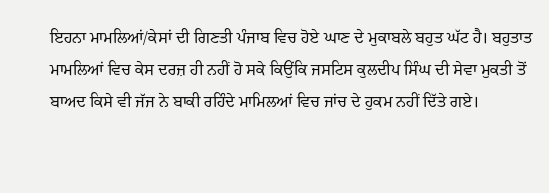ਇਹਨਾ ਮਾਮਲਿਆਂ/ਕੇਸਾਂ ਦੀ ਗਿਣਤੀ ਪੰਜਾਬ ਵਿਚ ਹੋਏ ਘਾਣ ਦੇ ਮੁਕਾਬਲੇ ਬਹੁਤ ਘੱਟ ਹੈ। ਬਹੁਤਾਤ ਮਾਮਲਿਆਂ ਵਿਚ ਕੇਸ ਦਰਜ਼ ਹੀ ਨਹੀਂ ਹੋ ਸਕੇ ਕਿਉਂਕਿ ਜਸਟਿਸ ਕੁਲਦੀਪ ਸਿੰਘ ਦੀ ਸੇਵਾ ਮੁਕਤੀ ਤੋਂ ਬਾਅਦ ਕਿਸੇ ਵੀ ਜੱਜ ਨੇ ਬਾਕੀ ਰਹਿੰਦੇ ਮਾਮਿਲਆਂ ਵਿਚ ਜਾਂਚ ਦੇ ਹੁਕਮ ਨਹੀਂ ਦਿੱਤੇ ਗਏ।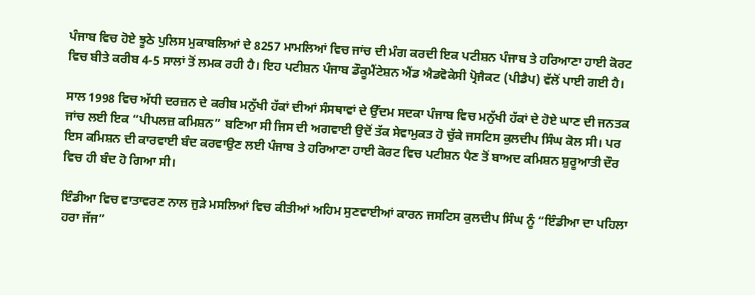ਪੰਜਾਬ ਵਿਚ ਹੋਏ ਝੂਠੇ ਪੁਲਿਸ ਮੁਕਾਬਲਿਆਂ ਦੇ 8257 ਮਾਮਲਿਆਂ ਵਿਚ ਜਾਂਚ ਦੀ ਮੰਗ ਕਰਦੀ ਇਕ ਪਟੀਸ਼ਨ ਪੰਜਾਬ ਤੇ ਹਰਿਆਣਾ ਹਾਈ ਕੋਰਟ ਵਿਚ ਬੀਤੇ ਕਰੀਬ 4-5 ਸਾਲਾਂ ਤੋਂ ਲਮਕ ਰਹੀ ਹੈ। ਇਹ ਪਟੀਸ਼ਨ ਪੰਜਾਬ ਡੌਕੂਮੈਂਟੇਸ਼ਨ ਐਂਡ ਐਡਵੋਕੇਸੀ ਪ੍ਰੋਜੈਕਟ (ਪੀਡੈਪ) ਵੱਲੋਂ ਪਾਈ ਗਈ ਹੈ।

ਸਾਲ 1998 ਵਿਚ ਅੱਧੀ ਦਰਜ਼ਨ ਦੇ ਕਰੀਬ ਮਨੁੱਖੀ ਹੱਕਾਂ ਦੀਆਂ ਸੰਸਥਾਵਾਂ ਦੇ ਉੱਦਮ ਸਦਕਾ ਪੰਜਾਬ ਵਿਚ ਮਨੁੱਖੀ ਹੱਕਾਂ ਦੇ ਹੋਏ ਘਾਣ ਦੀ ਜਨਤਕ ਜਾਂਚ ਲਈ ਇਕ “ਪੀਪਲਜ਼ ਕਮਿਸ਼ਨ” ਬਣਿਆ ਸੀ ਜਿਸ ਦੀ ਅਗਵਾਈ ਉਦੋਂ ਤੱਕ ਸੇਵਾਮੁਕਤ ਹੋ ਚੁੱਕੇ ਜਸਟਿਸ ਕੁਲਦੀਪ ਸਿੰਘ ਕੋਲ ਸੀ। ਪਰ ਇਸ ਕਮਿਸ਼ਨ ਦੀ ਕਾਰਵਾਈ ਬੰਦ ਕਰਵਾਉਣ ਲਈ ਪੰਜਾਬ ਤੇ ਹਰਿਆਣਾ ਹਾਈ ਕੋਰਟ ਵਿਚ ਪਟੀਸ਼ਨ ਪੈਣ ਤੋਂ ਬਾਅਦ ਕਮਿਸ਼ਨ ਸ਼ੁਰੂਆਤੀ ਦੌਰ ਵਿਚ ਹੀ ਬੰਦ ਹੋ ਗਿਆ ਸੀ।

ਇੰਡੀਆ ਵਿਚ ਵਾਤਾਵਰਣ ਨਾਲ ਜੁੜੇ ਮਸਲਿਆਂ ਵਿਚ ਕੀਤੀਆਂ ਅਹਿਮ ਸੁਣਵਾਈਆਂ ਕਾਰਨ ਜਸਟਿਸ ਕੁਲਦੀਪ ਸਿੰਘ ਨੂੰ “ਇੰਡੀਆ ਦਾ ਪਹਿਲਾ ਹਰਾ ਜੱਜ”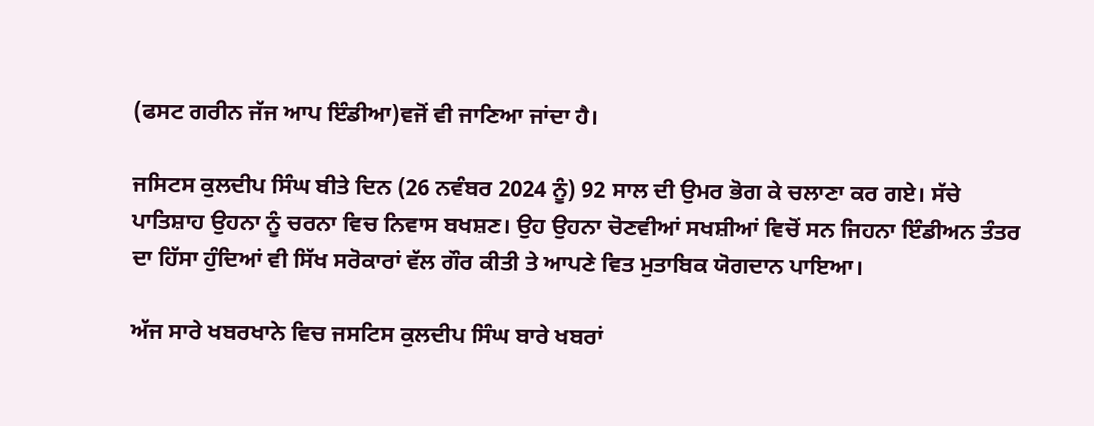(ਫਸਟ ਗਰੀਨ ਜੱਜ ਆਪ ਇੰਡੀਆ)ਵਜੋਂ ਵੀ ਜਾਣਿਆ ਜਾਂਦਾ ਹੈ।

ਜਸਿਟਸ ਕੁਲਦੀਪ ਸਿੰਘ ਬੀਤੇ ਦਿਨ (26 ਨਵੰਬਰ 2024 ਨੂੰ) 92 ਸਾਲ ਦੀ ਉਮਰ ਭੋਗ ਕੇ ਚਲਾਣਾ ਕਰ ਗਏ। ਸੱਚੇ ਪਾਤਿਸ਼ਾਹ ਉਹਨਾ ਨੂੰ ਚਰਨਾ ਵਿਚ ਨਿਵਾਸ ਬਖਸ਼ਣ। ਉਹ ਉਹਨਾ ਚੋਣਵੀਆਂ ਸਖਸ਼ੀਆਂ ਵਿਚੋਂ ਸਨ ਜਿਹਨਾ ਇੰਡੀਅਨ ਤੰਤਰ ਦਾ ਹਿੱਸਾ ਹੁੰਦਿਆਂ ਵੀ ਸਿੱਖ ਸਰੋਕਾਰਾਂ ਵੱਲ ਗੌਰ ਕੀਤੀ ਤੇ ਆਪਣੇ ਵਿਤ ਮੁਤਾਬਿਕ ਯੋਗਦਾਨ ਪਾਇਆ।

ਅੱਜ ਸਾਰੇ ਖਬਰਖਾਨੇ ਵਿਚ ਜਸਟਿਸ ਕੁਲਦੀਪ ਸਿੰਘ ਬਾਰੇ ਖਬਰਾਂ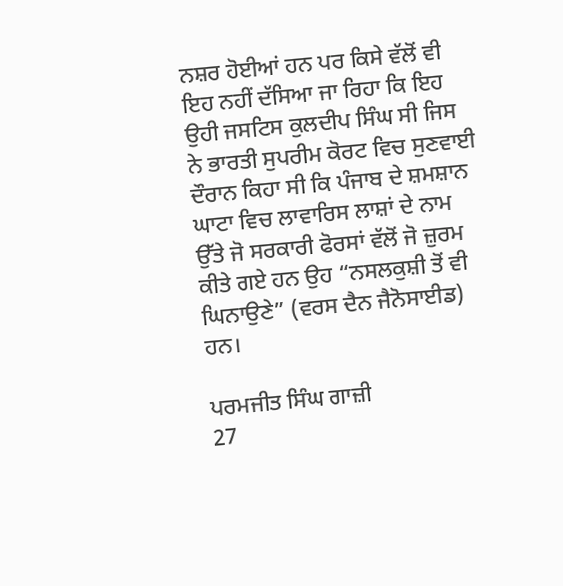ਨਸ਼ਰ ਹੋਈਆਂ ਹਨ ਪਰ ਕਿਸੇ ਵੱਲੋਂ ਵੀ ਇਹ ਨਹੀਂ ਦੱਸਿਆ ਜਾ ਰਿਹਾ ਕਿ ਇਹ ਉਹੀ ਜਸਟਿਸ ਕੁਲਦੀਪ ਸਿੰਘ ਸੀ ਜਿਸ ਨੇ ਭਾਰਤੀ ਸੁਪਰੀਮ ਕੋਰਟ ਵਿਚ ਸੁਣਵਾਈ ਦੌਰਾਨ ਕਿਹਾ ਸੀ ਕਿ ਪੰਜਾਬ ਦੇ ਸ਼ਮਸ਼ਾਨ ਘਾਟਾ ਵਿਚ ਲਾਵਾਰਿਸ ਲਾਸ਼ਾਂ ਦੇ ਨਾਮ ਉੱਤੇ ਜੋ ਸਰਕਾਰੀ ਫੋਰਸਾਂ ਵੱਲੋਂ ਜੋ ਜ਼ੁਰਮ ਕੀਤੇ ਗਏ ਹਨ ਉਹ “ਨਸਲਕੁਸ਼ੀ ਤੋਂ ਵੀ ਘਿਨਾਉਣੇ” (ਵਰਸ ਦੈਨ ਜੈਨੋਸਾਈਡ) ਹਨ।

ਪਰਮਜੀਤ ਸਿੰਘ ਗਾਜ਼ੀ
27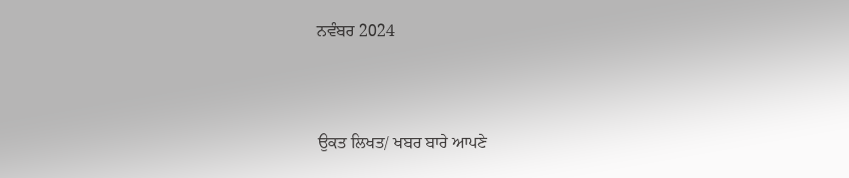ਨਵੰਬਰ 2024



ਉਕਤ ਲਿਖਤ/ ਖਬਰ ਬਾਰੇ ਆਪਣੇ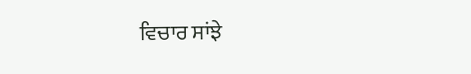ਵਿਚਾਰ ਸਾਂਝੇ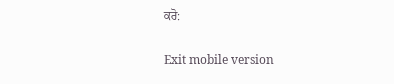ਕਰੋ:

Exit mobile version